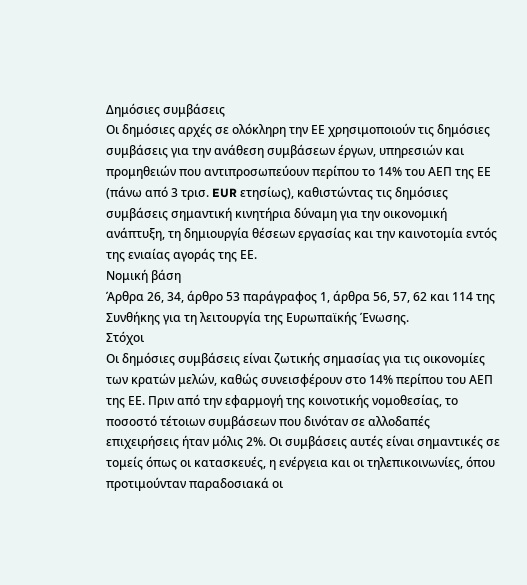Δημόσιες συμβάσεις
Οι δημόσιες αρχές σε ολόκληρη την ΕΕ χρησιμοποιούν τις δημόσιες συμβάσεις για την ανάθεση συμβάσεων έργων, υπηρεσιών και προμηθειών που αντιπροσωπεύουν περίπου το 14% του ΑΕΠ της ΕΕ (πάνω από 3 τρισ. EUR ετησίως), καθιστώντας τις δημόσιες συμβάσεις σημαντική κινητήρια δύναμη για την οικονομική ανάπτυξη, τη δημιουργία θέσεων εργασίας και την καινοτομία εντός της ενιαίας αγοράς της ΕΕ.
Νομική βάση
Άρθρα 26, 34, άρθρο 53 παράγραφος 1, άρθρα 56, 57, 62 και 114 της Συνθήκης για τη λειτουργία της Ευρωπαϊκής Ένωσης.
Στόχοι
Οι δημόσιες συμβάσεις είναι ζωτικής σημασίας για τις οικονομίες των κρατών μελών, καθώς συνεισφέρουν στο 14% περίπου του ΑΕΠ της ΕΕ. Πριν από την εφαρμογή της κοινοτικής νομοθεσίας, το ποσοστό τέτοιων συμβάσεων που δινόταν σε αλλοδαπές επιχειρήσεις ήταν μόλις 2%. Οι συμβάσεις αυτές είναι σημαντικές σε τομείς όπως οι κατασκευές, η ενέργεια και οι τηλεπικοινωνίες, όπου προτιμούνταν παραδοσιακά οι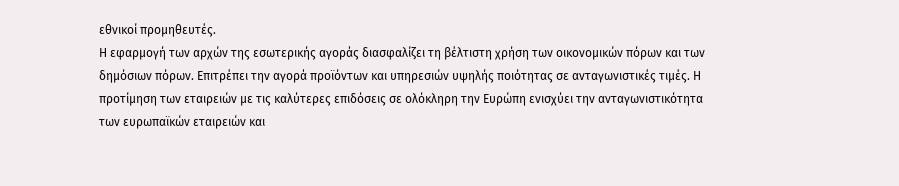εθνικοί προμηθευτές.
Η εφαρμογή των αρχών της εσωτερικής αγοράς διασφαλίζει τη βέλτιστη χρήση των οικονομικών πόρων και των δημόσιων πόρων. Επιτρέπει την αγορά προϊόντων και υπηρεσιών υψηλής ποιότητας σε ανταγωνιστικές τιμές. Η προτίμηση των εταιρειών με τις καλύτερες επιδόσεις σε ολόκληρη την Ευρώπη ενισχύει την ανταγωνιστικότητα των ευρωπαϊκών εταιρειών και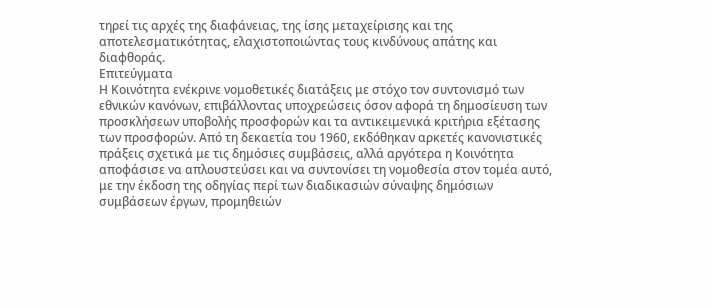τηρεί τις αρχές της διαφάνειας, της ίσης μεταχείρισης και της αποτελεσματικότητας, ελαχιστοποιώντας τους κινδύνους απάτης και διαφθοράς.
Επιτεύγματα
Η Κοινότητα ενέκρινε νομοθετικές διατάξεις με στόχο τον συντονισμό των εθνικών κανόνων, επιβάλλοντας υποχρεώσεις όσον αφορά τη δημοσίευση των προσκλήσεων υποβολής προσφορών και τα αντικειμενικά κριτήρια εξέτασης των προσφορών. Από τη δεκαετία του 1960, εκδόθηκαν αρκετές κανονιστικές πράξεις σχετικά με τις δημόσιες συμβάσεις, αλλά αργότερα η Κοινότητα αποφάσισε να απλουστεύσει και να συντονίσει τη νομοθεσία στον τομέα αυτό, με την έκδοση της οδηγίας περί των διαδικασιών σύναψης δημόσιων συμβάσεων έργων, προμηθειών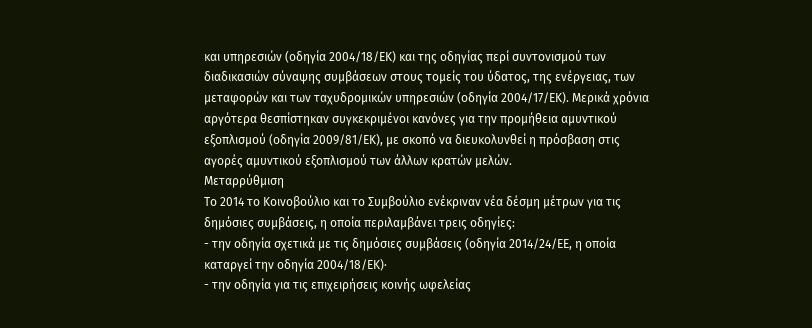και υπηρεσιών (οδηγία 2004/18/ΕΚ) και της οδηγίας περί συντονισμού των διαδικασιών σύναψης συμβάσεων στους τομείς του ύδατος, της ενέργειας, των μεταφορών και των ταχυδρομικών υπηρεσιών (οδηγία 2004/17/ΕΚ). Μερικά χρόνια αργότερα θεσπίστηκαν συγκεκριμένοι κανόνες για την προμήθεια αμυντικού εξοπλισμού (οδηγία 2009/81/ΕΚ), με σκοπό να διευκολυνθεί η πρόσβαση στις αγορές αμυντικού εξοπλισμού των άλλων κρατών μελών.
Μεταρρύθμιση
Το 2014 το Κοινοβούλιο και το Συμβούλιο ενέκριναν νέα δέσμη μέτρων για τις δημόσιες συμβάσεις, η οποία περιλαμβάνει τρεις οδηγίες:
- την οδηγία σχετικά με τις δημόσιες συμβάσεις (οδηγία 2014/24/ΕΕ, η οποία καταργεί την οδηγία 2004/18/ΕΚ)·
- την οδηγία για τις επιχειρήσεις κοινής ωφελείας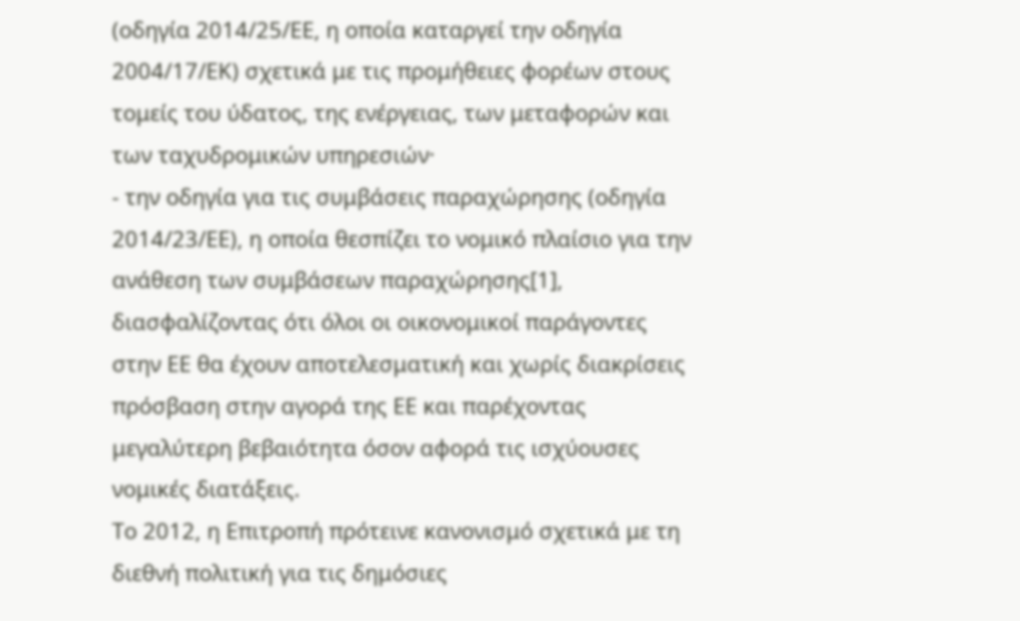(οδηγία 2014/25/ΕΕ, η οποία καταργεί την οδηγία 2004/17/ΕΚ) σχετικά με τις προμήθειες φορέων στους τομείς του ύδατος, της ενέργειας, των μεταφορών και των ταχυδρομικών υπηρεσιών·
- την οδηγία για τις συμβάσεις παραχώρησης (οδηγία 2014/23/ΕΕ), η οποία θεσπίζει το νομικό πλαίσιο για την ανάθεση των συμβάσεων παραχώρησης[1], διασφαλίζοντας ότι όλοι οι οικονομικοί παράγοντες στην ΕΕ θα έχουν αποτελεσματική και χωρίς διακρίσεις πρόσβαση στην αγορά της ΕΕ και παρέχοντας μεγαλύτερη βεβαιότητα όσον αφορά τις ισχύουσες νομικές διατάξεις.
Το 2012, η Επιτροπή πρότεινε κανονισμό σχετικά με τη διεθνή πολιτική για τις δημόσιες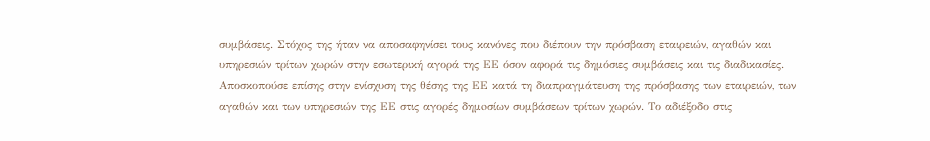συμβάσεις. Στόχος της ήταν να αποσαφηνίσει τους κανόνες που διέπουν την πρόσβαση εταιρειών, αγαθών και υπηρεσιών τρίτων χωρών στην εσωτερική αγορά της ΕΕ όσον αφορά τις δημόσιες συμβάσεις και τις διαδικασίες. Αποσκοπούσε επίσης στην ενίσχυση της θέσης της ΕΕ κατά τη διαπραγμάτευση της πρόσβασης των εταιρειών, των αγαθών και των υπηρεσιών της ΕΕ στις αγορές δημoσίων συμβάσεων τρίτων χωρών. Το αδιέξοδο στις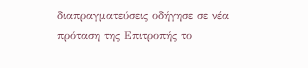διαπραγματεύσεις οδήγησε σε νέα πρόταση της Επιτροπής το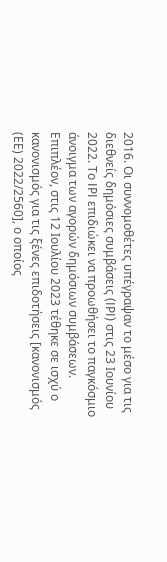2016. Οι συννομοθέτες υπέγραψαν το μέσο για τις διεθνείς δημόσιες συμβάσεις (IPI) στις 23 Ιουνίου 2022. Το IPI επιδιώκει να προωθήσει το παγκόσμιο άνοιγμα των αγορών δημόσιων συμβάσεων. Επιπλέον, στις 12 Ιουλίου 2023 τέθηκε σε ισχύ ο κανονισμός για τις ξένες επιδοτήσεις [κανονισμός (ΕΕ) 2022/2560], ο οποίος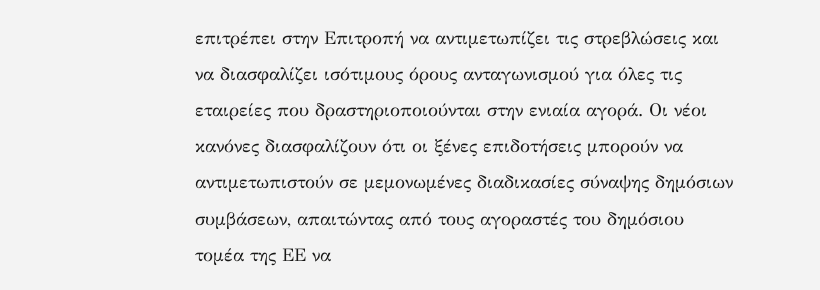επιτρέπει στην Επιτροπή να αντιμετωπίζει τις στρεβλώσεις και να διασφαλίζει ισότιμους όρους ανταγωνισμού για όλες τις εταιρείες που δραστηριοποιούνται στην ενιαία αγορά. Οι νέοι κανόνες διασφαλίζουν ότι οι ξένες επιδοτήσεις μπορούν να αντιμετωπιστούν σε μεμονωμένες διαδικασίες σύναψης δημόσιων συμβάσεων, απαιτώντας από τους αγοραστές του δημόσιου τομέα της ΕΕ να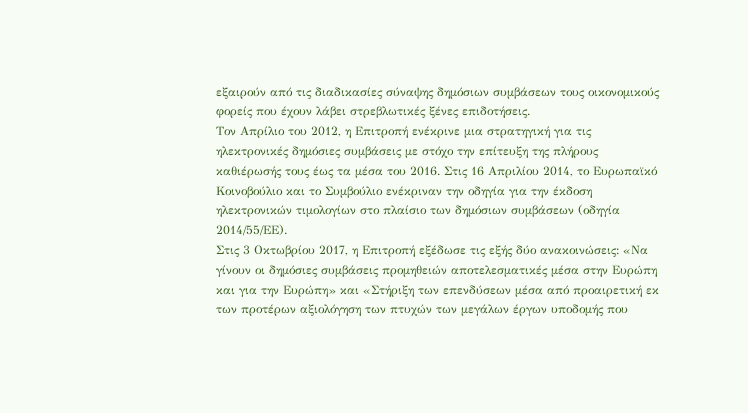εξαιρούν από τις διαδικασίες σύναψης δημόσιων συμβάσεων τους οικονομικούς φορείς που έχουν λάβει στρεβλωτικές ξένες επιδοτήσεις.
Τον Απρίλιο του 2012, η Επιτροπή ενέκρινε μια στρατηγική για τις ηλεκτρονικές δημόσιες συμβάσεις με στόχο την επίτευξη της πλήρους καθιέρωσής τους έως τα μέσα του 2016. Στις 16 Απριλίου 2014, το Ευρωπαϊκό Κοινοβούλιο και το Συμβούλιο ενέκριναν την οδηγία για την έκδοση ηλεκτρονικών τιμολογίων στο πλαίσιο των δημόσιων συμβάσεων (οδηγία 2014/55/ΕΕ).
Στις 3 Οκτωβρίου 2017, η Επιτροπή εξέδωσε τις εξής δύο ανακοινώσεις: «Να γίνουν οι δημόσιες συμβάσεις προμηθειών αποτελεσματικές μέσα στην Ευρώπη και για την Ευρώπη» και «Στήριξη των επενδύσεων μέσα από προαιρετική εκ των προτέρων αξιολόγηση των πτυχών των μεγάλων έργων υποδομής που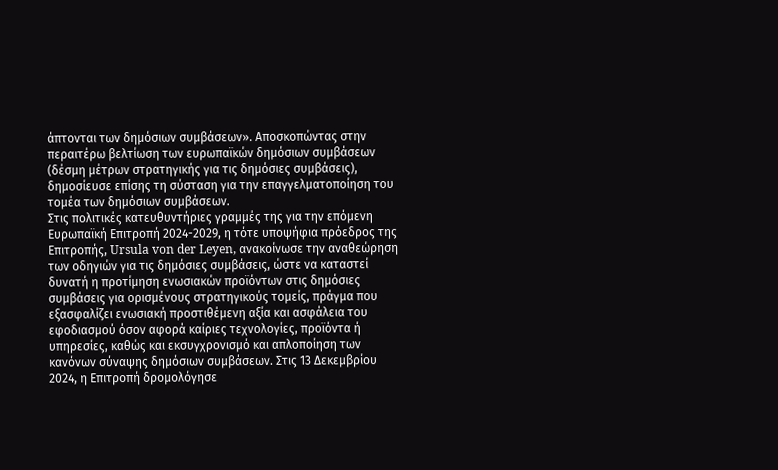άπτονται των δημόσιων συμβάσεων». Αποσκοπώντας στην περαιτέρω βελτίωση των ευρωπαϊκών δημόσιων συμβάσεων (δέσμη μέτρων στρατηγικής για τις δημόσιες συμβάσεις), δημοσίευσε επίσης τη σύσταση για την επαγγελματοποίηση του τομέα των δημόσιων συμβάσεων.
Στις πολιτικές κατευθυντήριες γραμμές της για την επόμενη Ευρωπαϊκή Επιτροπή 2024-2029, η τότε υποψήφια πρόεδρος της Επιτροπής, Ursula von der Leyen, ανακοίνωσε την αναθεώρηση των οδηγιών για τις δημόσιες συμβάσεις, ώστε να καταστεί δυνατή η προτίμηση ενωσιακών προϊόντων στις δημόσιες συμβάσεις για ορισμένους στρατηγικούς τομείς, πράγμα που εξασφαλίζει ενωσιακή προστιθέμενη αξία και ασφάλεια του εφοδιασμού όσον αφορά καίριες τεχνολογίες, προϊόντα ή υπηρεσίες, καθώς και εκσυγχρονισμό και απλοποίηση των κανόνων σύναψης δημόσιων συμβάσεων. Στις 13 Δεκεμβρίου 2024, η Επιτροπή δρομολόγησε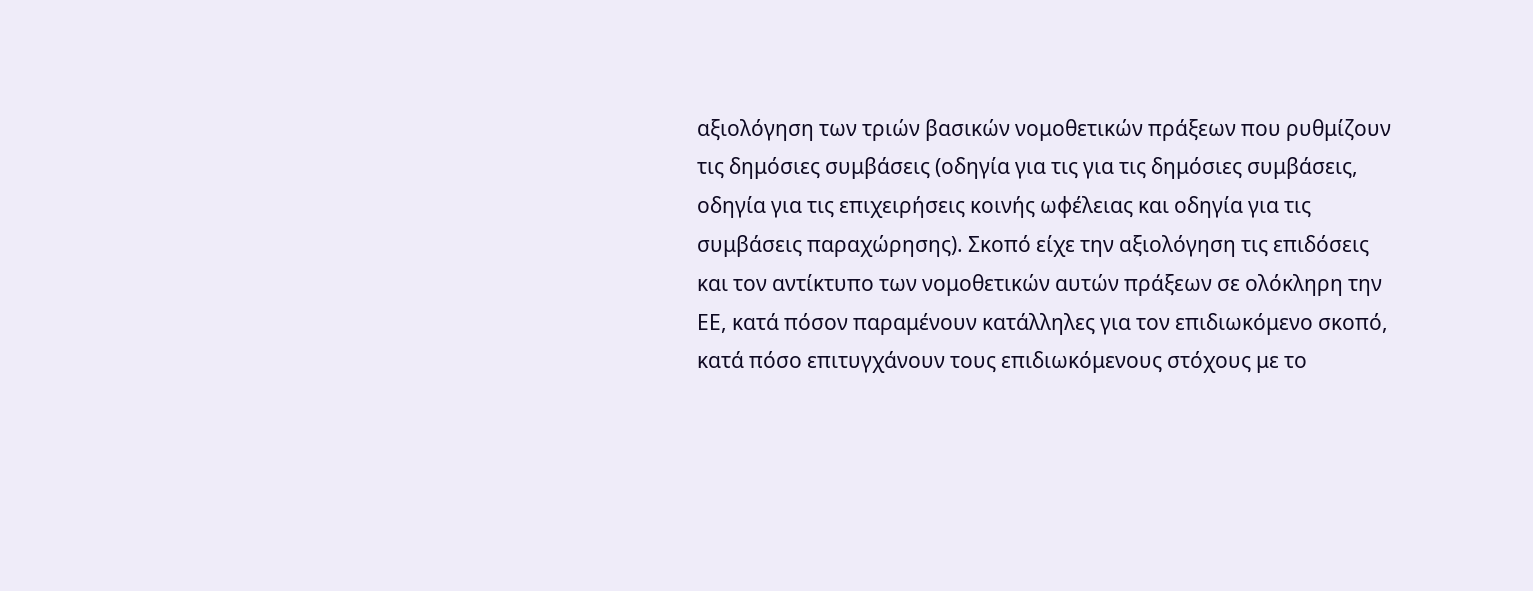αξιολόγηση των τριών βασικών νομοθετικών πράξεων που ρυθμίζουν τις δημόσιες συμβάσεις (οδηγία για τις για τις δημόσιες συμβάσεις, οδηγία για τις επιχειρήσεις κοινής ωφέλειας και οδηγία για τις συμβάσεις παραχώρησης). Σκοπό είχε την αξιολόγηση τις επιδόσεις και τον αντίκτυπο των νομοθετικών αυτών πράξεων σε ολόκληρη την ΕΕ, κατά πόσον παραμένουν κατάλληλες για τον επιδιωκόμενο σκοπό, κατά πόσο επιτυγχάνουν τους επιδιωκόμενους στόχους με το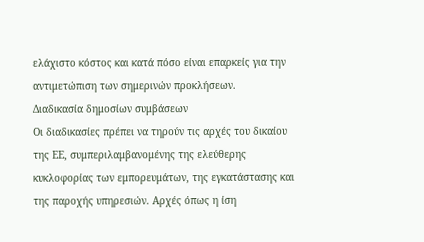ελάχιστο κόστος και κατά πόσο είναι επαρκείς για την αντιμετώπιση των σημερινών προκλήσεων.
Διαδικασία δημοσίων συμβάσεων
Οι διαδικασίες πρέπει να τηρούν τις αρχές του δικαίου της ΕΕ, συμπεριλαμβανομένης της ελεύθερης κυκλοφορίας των εμπορευμάτων, της εγκατάστασης και της παροχής υπηρεσιών. Αρχές όπως η ίση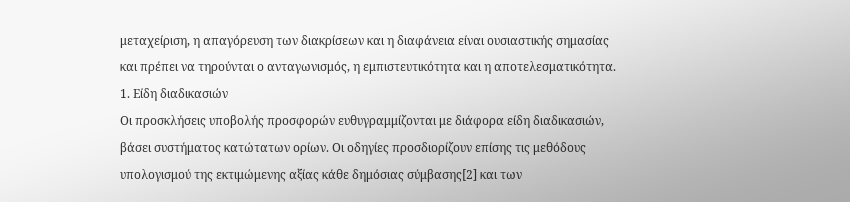μεταχείριση, η απαγόρευση των διακρίσεων και η διαφάνεια είναι ουσιαστικής σημασίας και πρέπει να τηρούνται ο ανταγωνισμός, η εμπιστευτικότητα και η αποτελεσματικότητα.
1. Είδη διαδικασιών
Οι προσκλήσεις υποβολής προσφορών ευθυγραμμίζονται με διάφορα είδη διαδικασιών, βάσει συστήματος κατώτατων ορίων. Οι οδηγίες προσδιορίζουν επίσης τις μεθόδους υπολογισμού της εκτιμώμενης αξίας κάθε δημόσιας σύμβασης[2] και των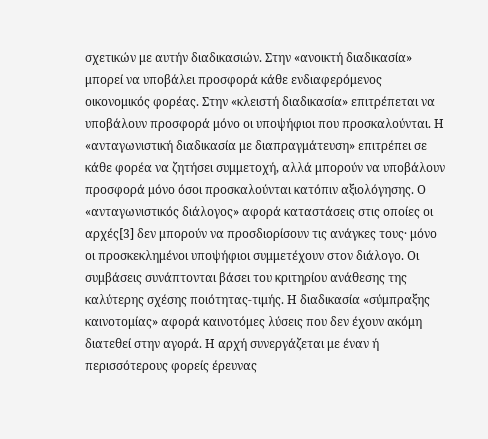σχετικών με αυτήν διαδικασιών. Στην «ανοικτή διαδικασία» μπορεί να υποβάλει προσφορά κάθε ενδιαφερόμενος οικονομικός φορέας. Στην «κλειστή διαδικασία» επιτρέπεται να υποβάλουν προσφορά μόνο οι υποψήφιοι που προσκαλούνται. Η «ανταγωνιστική διαδικασία με διαπραγμάτευση» επιτρέπει σε κάθε φορέα να ζητήσει συμμετοχή, αλλά μπορούν να υποβάλουν προσφορά μόνο όσοι προσκαλούνται κατόπιν αξιολόγησης. Ο «ανταγωνιστικός διάλογος» αφορά καταστάσεις στις οποίες οι αρχές[3] δεν μπορούν να προσδιορίσουν τις ανάγκες τους· μόνο οι προσκεκλημένοι υποψήφιοι συμμετέχουν στον διάλογο. Οι συμβάσεις συνάπτονται βάσει του κριτηρίου ανάθεσης της καλύτερης σχέσης ποιότητας-τιμής. Η διαδικασία «σύμπραξης καινοτομίας» αφορά καινοτόμες λύσεις που δεν έχουν ακόμη διατεθεί στην αγορά. Η αρχή συνεργάζεται με έναν ή περισσότερους φορείς έρευνας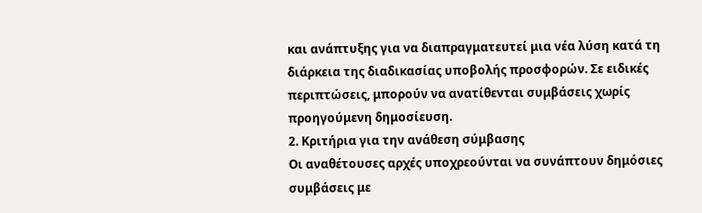και ανάπτυξης για να διαπραγματευτεί μια νέα λύση κατά τη διάρκεια της διαδικασίας υποβολής προσφορών. Σε ειδικές περιπτώσεις, μπορούν να ανατίθενται συμβάσεις χωρίς προηγούμενη δημοσίευση.
2. Κριτήρια για την ανάθεση σύμβασης
Οι αναθέτουσες αρχές υποχρεούνται να συνάπτουν δημόσιες συμβάσεις με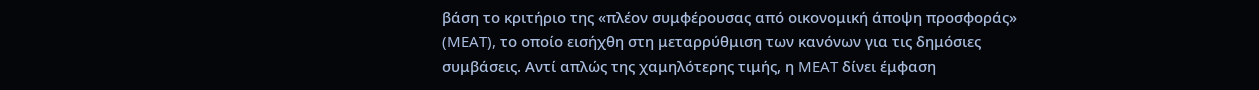βάση το κριτήριο της «πλέον συμφέρουσας από οικονομική άποψη προσφοράς» (MEAT), το οποίο εισήχθη στη μεταρρύθμιση των κανόνων για τις δημόσιες συμβάσεις. Αντί απλώς της χαμηλότερης τιμής, η MEAT δίνει έμφαση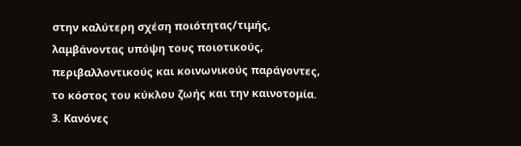στην καλύτερη σχέση ποιότητας/τιμής, λαμβάνοντας υπόψη τους ποιοτικούς, περιβαλλοντικούς και κοινωνικούς παράγοντες, το κόστος του κύκλου ζωής και την καινοτομία.
3. Κανόνες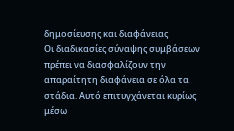δημοσίευσης και διαφάνειας
Οι διαδικασίες σύναψης συμβάσεων πρέπει να διασφαλίζουν την απαραίτητη διαφάνεια σε όλα τα στάδια. Αυτό επιτυγχάνεται κυρίως μέσω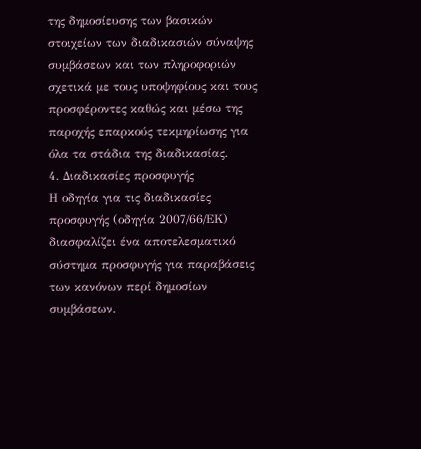της δημοσίευσης των βασικών στοιχείων των διαδικασιών σύναψης συμβάσεων και των πληροφοριών σχετικά με τους υποψηφίους και τους προσφέροντες καθώς και μέσω της παροχής επαρκούς τεκμηρίωσης για όλα τα στάδια της διαδικασίας.
4. Διαδικασίες προσφυγής
Η οδηγία για τις διαδικασίες προσφυγής (οδηγία 2007/66/ΕΚ) διασφαλίζει ένα αποτελεσματικό σύστημα προσφυγής για παραβάσεις των κανόνων περί δημοσίων συμβάσεων.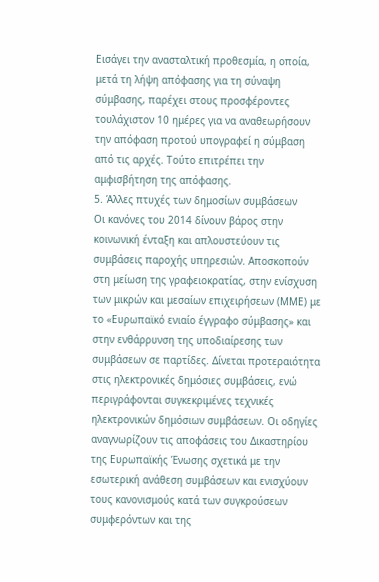Εισάγει την ανασταλτική προθεσμία, η οποία, μετά τη λήψη απόφασης για τη σύναψη σύμβασης, παρέχει στους προσφέροντες τουλάχιστον 10 ημέρες για να αναθεωρήσουν την απόφαση προτού υπογραφεί η σύμβαση από τις αρχές. Τούτο επιτρέπει την αμφισβήτηση της απόφασης.
5. Άλλες πτυχές των δημοσίων συμβάσεων
Οι κανόνες του 2014 δίνουν βάρος στην κοινωνική ένταξη και απλουστεύουν τις συμβάσεις παροχής υπηρεσιών. Αποσκοπούν στη μείωση της γραφειοκρατίας, στην ενίσχυση των μικρών και μεσαίων επιχειρήσεων (ΜΜΕ) με το «Ευρωπαϊκό ενιαίο έγγραφο σύμβασης» και στην ενθάρρυνση της υποδιαίρεσης των συμβάσεων σε παρτίδες. Δίνεται προτεραιότητα στις ηλεκτρονικές δημόσιες συμβάσεις, ενώ περιγράφονται συγκεκριμένες τεχνικές ηλεκτρονικών δημόσιων συμβάσεων. Οι οδηγίες αναγνωρίζουν τις αποφάσεις του Δικαστηρίου της Ευρωπαϊκής Ένωσης σχετικά με την εσωτερική ανάθεση συμβάσεων και ενισχύουν τους κανονισμούς κατά των συγκρούσεων συμφερόντων και της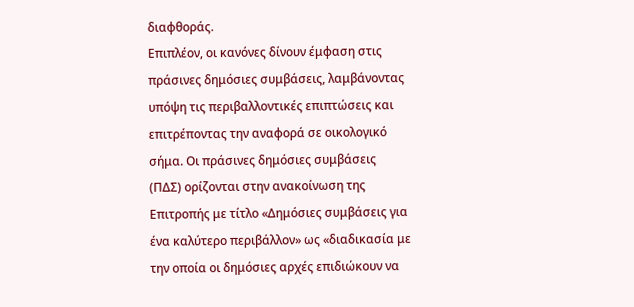διαφθοράς.
Επιπλέον, οι κανόνες δίνουν έμφαση στις πράσινες δημόσιες συμβάσεις, λαμβάνοντας υπόψη τις περιβαλλοντικές επιπτώσεις και επιτρέποντας την αναφορά σε οικολογικό σήμα. Οι πράσινες δημόσιες συμβάσεις (ΠΔΣ) ορίζονται στην ανακοίνωση της Επιτροπής με τίτλο «Δημόσιες συμβάσεις για ένα καλύτερο περιβάλλον» ως «διαδικασία με την οποία οι δημόσιες αρχές επιδιώκουν να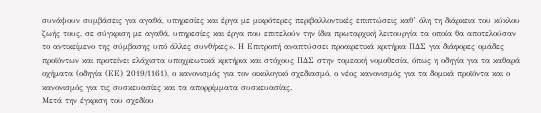συνάψουν συμβάσεις για αγαθά, υπηρεσίες και έργα με μικρότερες περιβαλλοντικές επιπτώσεις καθ’ όλη τη διάρκεια του κύκλου ζωής τους, σε σύγκριση με αγαθά, υπηρεσίες και έργα που επιτελούν την ίδια πρωταρχική λειτουργία τα οποία θα αποτελούσαν το αντικείμενο της σύμβασης υπό άλλες συνθήκες». Η Επιτροπή αναπτύσσει προαιρετικά κριτήρια ΠΔΣ για διάφορες ομάδες προϊόντων και προτείνει ελάχιστα υποχρεωτικά κριτήρια και στόχους ΠΔΣ στην τομεακή νομοθεσία, όπως η οδηγία για τα καθαρά οχήματα (οδηγία (ΕΕ) 2019/1161), ο κανονισμός για τον οικολογικό σχεδιασμό, ο νέος κανονισμός για τα δομικά προϊόντα και ο κανονισμός για τις συσκευασίες και τα απορρίμματα συσκευασίας.
Μετά την έγκριση του σχεδίου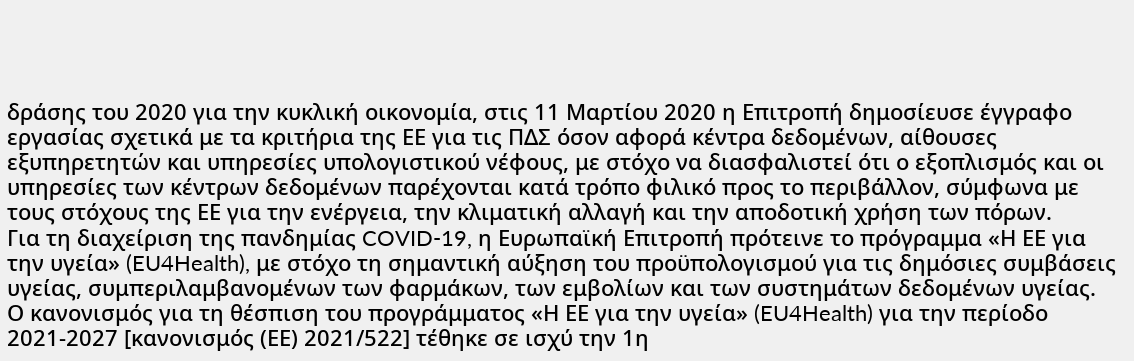δράσης του 2020 για την κυκλική οικονομία, στις 11 Μαρτίου 2020 η Επιτροπή δημοσίευσε έγγραφο εργασίας σχετικά με τα κριτήρια της ΕΕ για τις ΠΔΣ όσον αφορά κέντρα δεδομένων, αίθουσες εξυπηρετητών και υπηρεσίες υπολογιστικού νέφους, με στόχο να διασφαλιστεί ότι ο εξοπλισμός και οι υπηρεσίες των κέντρων δεδομένων παρέχονται κατά τρόπο φιλικό προς το περιβάλλον, σύμφωνα με τους στόχους της ΕΕ για την ενέργεια, την κλιματική αλλαγή και την αποδοτική χρήση των πόρων.
Για τη διαχείριση της πανδημίας COVID-19, η Ευρωπαϊκή Επιτροπή πρότεινε το πρόγραμμα «Η ΕΕ για την υγεία» (EU4Health), με στόχο τη σημαντική αύξηση του προϋπολογισμού για τις δημόσιες συμβάσεις υγείας, συμπεριλαμβανομένων των φαρμάκων, των εμβολίων και των συστημάτων δεδομένων υγείας. Ο κανονισμός για τη θέσπιση του προγράμματος «Η ΕΕ για την υγεία» (EU4Health) για την περίοδο 2021-2027 [κανονισμός (ΕΕ) 2021/522] τέθηκε σε ισχύ την 1η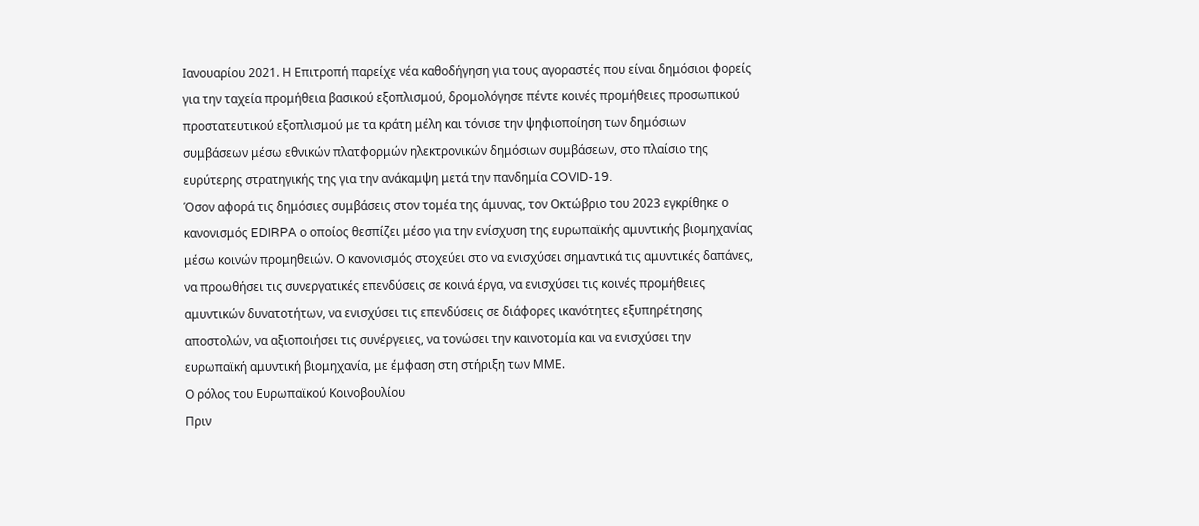Ιανουαρίου 2021. Η Επιτροπή παρείχε νέα καθοδήγηση για τους αγοραστές που είναι δημόσιοι φορείς για την ταχεία προμήθεια βασικού εξοπλισμού, δρομολόγησε πέντε κοινές προμήθειες προσωπικού προστατευτικού εξοπλισμού με τα κράτη μέλη και τόνισε την ψηφιοποίηση των δημόσιων συμβάσεων μέσω εθνικών πλατφορμών ηλεκτρονικών δημόσιων συμβάσεων, στο πλαίσιο της ευρύτερης στρατηγικής της για την ανάκαμψη μετά την πανδημία COVID-19.
Όσον αφορά τις δημόσιες συμβάσεις στον τομέα της άμυνας, τον Οκτώβριο του 2023 εγκρίθηκε ο κανονισμός EDIRPA ο οποίος θεσπίζει μέσο για την ενίσχυση της ευρωπαϊκής αμυντικής βιομηχανίας μέσω κοινών προμηθειών. Ο κανονισμός στοχεύει στο να ενισχύσει σημαντικά τις αμυντικές δαπάνες, να προωθήσει τις συνεργατικές επενδύσεις σε κοινά έργα, να ενισχύσει τις κοινές προμήθειες αμυντικών δυνατοτήτων, να ενισχύσει τις επενδύσεις σε διάφορες ικανότητες εξυπηρέτησης αποστολών, να αξιοποιήσει τις συνέργειες, να τονώσει την καινοτομία και να ενισχύσει την ευρωπαϊκή αμυντική βιομηχανία, με έμφαση στη στήριξη των ΜΜΕ.
Ο ρόλος του Ευρωπαϊκού Κοινοβουλίου
Πριν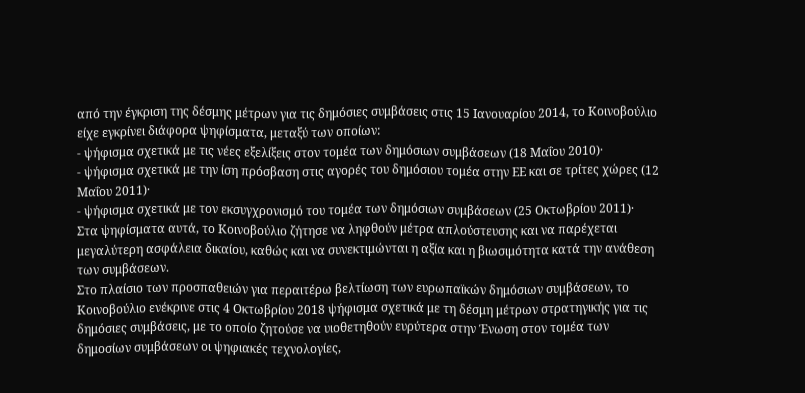από την έγκριση της δέσμης μέτρων για τις δημόσιες συμβάσεις στις 15 Ιανουαρίου 2014, το Κοινοβούλιο είχε εγκρίνει διάφορα ψηφίσματα, μεταξύ των οποίων:
- ψήφισμα σχετικά με τις νέες εξελίξεις στον τομέα των δημόσιων συμβάσεων (18 Μαΐου 2010)·
- ψήφισμα σχετικά με την ίση πρόσβαση στις αγορές του δημόσιου τομέα στην ΕΕ και σε τρίτες χώρες (12 Μαΐου 2011)·
- ψήφισμα σχετικά με τον εκσυγχρονισμό του τομέα των δημόσιων συμβάσεων (25 Οκτωβρίου 2011)·
Στα ψηφίσματα αυτά, το Κοινοβούλιο ζήτησε να ληφθούν μέτρα απλούστευσης και να παρέχεται μεγαλύτερη ασφάλεια δικαίου, καθώς και να συνεκτιμώνται η αξία και η βιωσιμότητα κατά την ανάθεση των συμβάσεων.
Στο πλαίσιο των προσπαθειών για περαιτέρω βελτίωση των ευρωπαϊκών δημόσιων συμβάσεων, το Κοινοβούλιο ενέκρινε στις 4 Οκτωβρίου 2018 ψήφισμα σχετικά με τη δέσμη μέτρων στρατηγικής για τις δημόσιες συμβάσεις, με το οποίο ζητούσε να υιοθετηθούν ευρύτερα στην Ένωση στον τομέα των δημοσίων συμβάσεων οι ψηφιακές τεχνολογίες,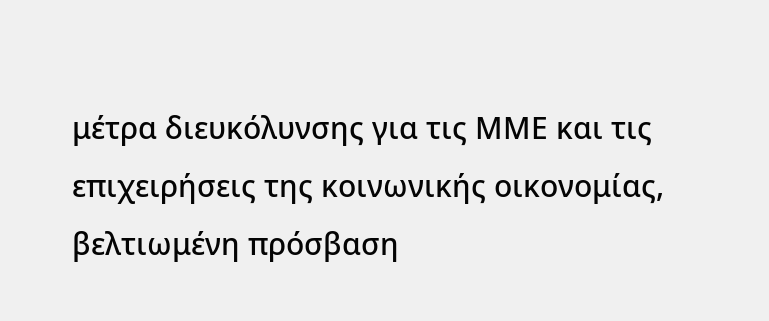μέτρα διευκόλυνσης για τις ΜΜΕ και τις επιχειρήσεις της κοινωνικής οικονομίας, βελτιωμένη πρόσβαση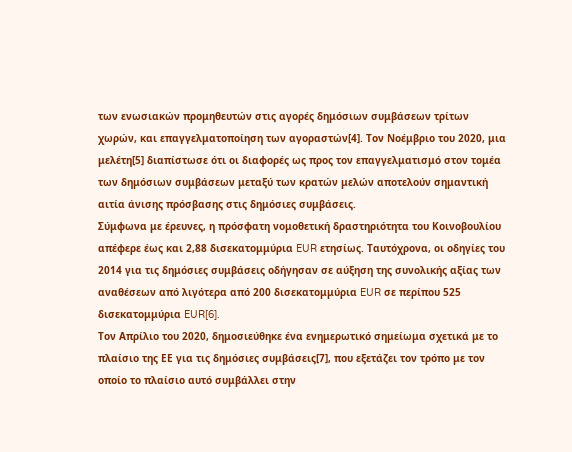των ενωσιακών προμηθευτών στις αγορές δημόσιων συμβάσεων τρίτων χωρών, και επαγγελματοποίηση των αγοραστών[4]. Τον Νοέμβριο του 2020, μια μελέτη[5] διαπίστωσε ότι οι διαφορές ως προς τον επαγγελματισμό στον τομέα των δημόσιων συμβάσεων μεταξύ των κρατών μελών αποτελούν σημαντική αιτία άνισης πρόσβασης στις δημόσιες συμβάσεις.
Σύμφωνα με έρευνες, η πρόσφατη νομοθετική δραστηριότητα του Κοινοβουλίου απέφερε έως και 2,88 δισεκατομμύρια EUR ετησίως. Ταυτόχρονα, οι οδηγίες του 2014 για τις δημόσιες συμβάσεις οδήγησαν σε αύξηση της συνολικής αξίας των αναθέσεων από λιγότερα από 200 δισεκατομμύρια EUR σε περίπου 525 δισεκατομμύρια EUR[6].
Τον Απρίλιο του 2020, δημοσιεύθηκε ένα ενημερωτικό σημείωμα σχετικά με το πλαίσιο της ΕΕ για τις δημόσιες συμβάσεις[7], που εξετάζει τον τρόπο με τον οποίο το πλαίσιο αυτό συμβάλλει στην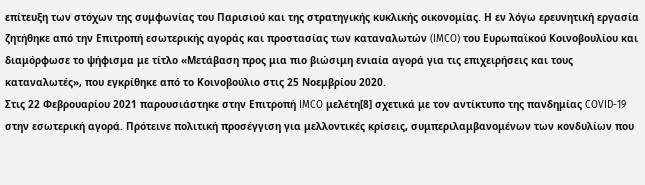επίτευξη των στόχων της συμφωνίας του Παρισιού και της στρατηγικής κυκλικής οικονομίας. Η εν λόγω ερευνητική εργασία ζητήθηκε από την Επιτροπή εσωτερικής αγοράς και προστασίας των καταναλωτών (IMCO) του Ευρωπαϊκού Κοινοβουλίου και διαμόρφωσε το ψήφισμα με τίτλο «Μετάβαση προς μια πιο βιώσιμη ενιαία αγορά για τις επιχειρήσεις και τους καταναλωτές», που εγκρίθηκε από το Κοινοβούλιο στις 25 Νοεμβρίου 2020.
Στις 22 Φεβρουαρίου 2021 παρουσιάστηκε στην Επιτροπή IMCO μελέτη[8] σχετικά με τον αντίκτυπο της πανδημίας COVID-19 στην εσωτερική αγορά. Πρότεινε πολιτική προσέγγιση για μελλοντικές κρίσεις, συμπεριλαμβανομένων των κονδυλίων που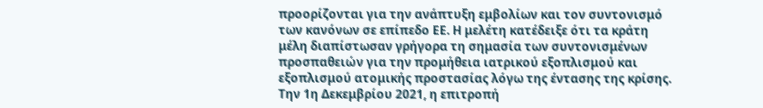προορίζονται για την ανάπτυξη εμβολίων και τον συντονισμό των κανόνων σε επίπεδο ΕΕ. Η μελέτη κατέδειξε ότι τα κράτη μέλη διαπίστωσαν γρήγορα τη σημασία των συντονισμένων προσπαθειών για την προμήθεια ιατρικού εξοπλισμού και εξοπλισμού ατομικής προστασίας λόγω της έντασης της κρίσης.
Την 1η Δεκεμβρίου 2021, η επιτροπή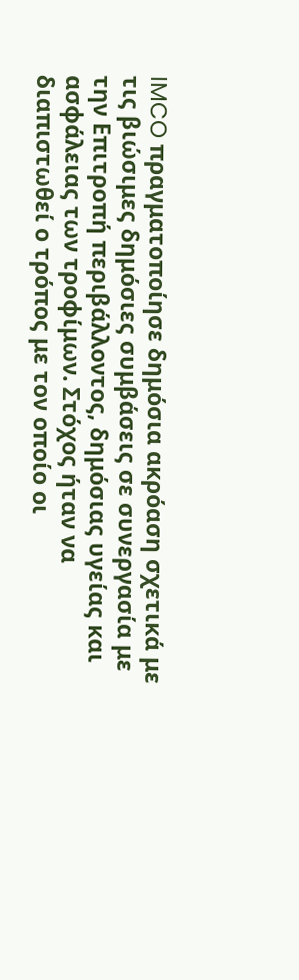IMCO πραγματοποίησε δημόσια ακρόαση σχετικά με τις βιώσιμες δημόσιες συμβάσεις σε συνεργασία με την Επιτροπή περιβάλλοντος, δημόσιας υγείας και ασφάλειας των τροφίμων. Στόχος ήταν να διαπιστωθεί ο τρόπος με τον οποίο οι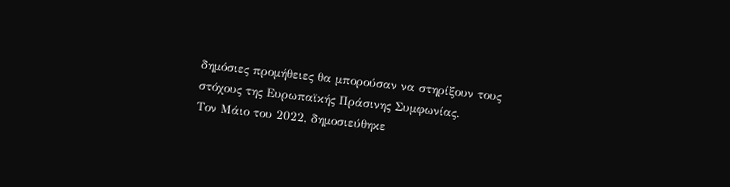δημόσιες προμήθειες θα μπορούσαν να στηρίξουν τους στόχους της Ευρωπαϊκής Πράσινης Συμφωνίας.
Τον Μάιο του 2022, δημοσιεύθηκε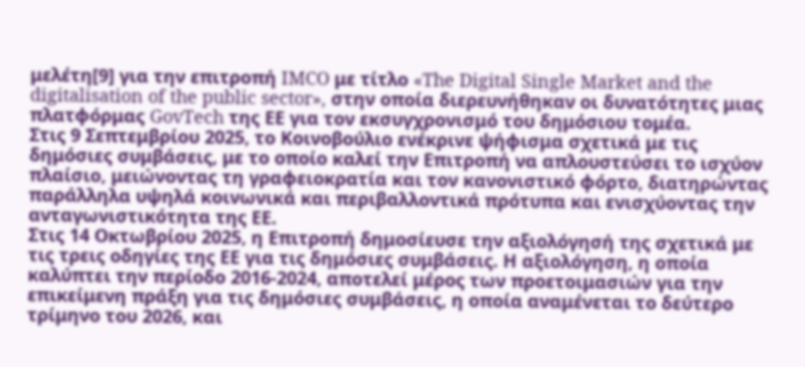μελέτη[9] για την επιτροπή IMCO με τίτλο «The Digital Single Market and the digitalisation of the public sector», στην οποία διερευνήθηκαν οι δυνατότητες μιας πλατφόρμας GovTech της ΕΕ για τον εκσυγχρονισμό του δημόσιου τομέα.
Στις 9 Σεπτεμβρίου 2025, το Κοινοβούλιο ενέκρινε ψήφισμα σχετικά με τις δημόσιες συμβάσεις, με το οποίο καλεί την Επιτροπή να απλουστεύσει το ισχύον πλαίσιο, μειώνοντας τη γραφειοκρατία και τον κανονιστικό φόρτο, διατηρώντας παράλληλα υψηλά κοινωνικά και περιβαλλοντικά πρότυπα και ενισχύοντας την ανταγωνιστικότητα της ΕΕ.
Στις 14 Οκτωβρίου 2025, η Επιτροπή δημοσίευσε την αξιολόγησή της σχετικά με τις τρεις οδηγίες της ΕΕ για τις δημόσιες συμβάσεις. Η αξιολόγηση, η οποία καλύπτει την περίοδο 2016-2024, αποτελεί μέρος των προετοιμασιών για την επικείμενη πράξη για τις δημόσιες συμβάσεις, η οποία αναμένεται το δεύτερο τρίμηνο του 2026, και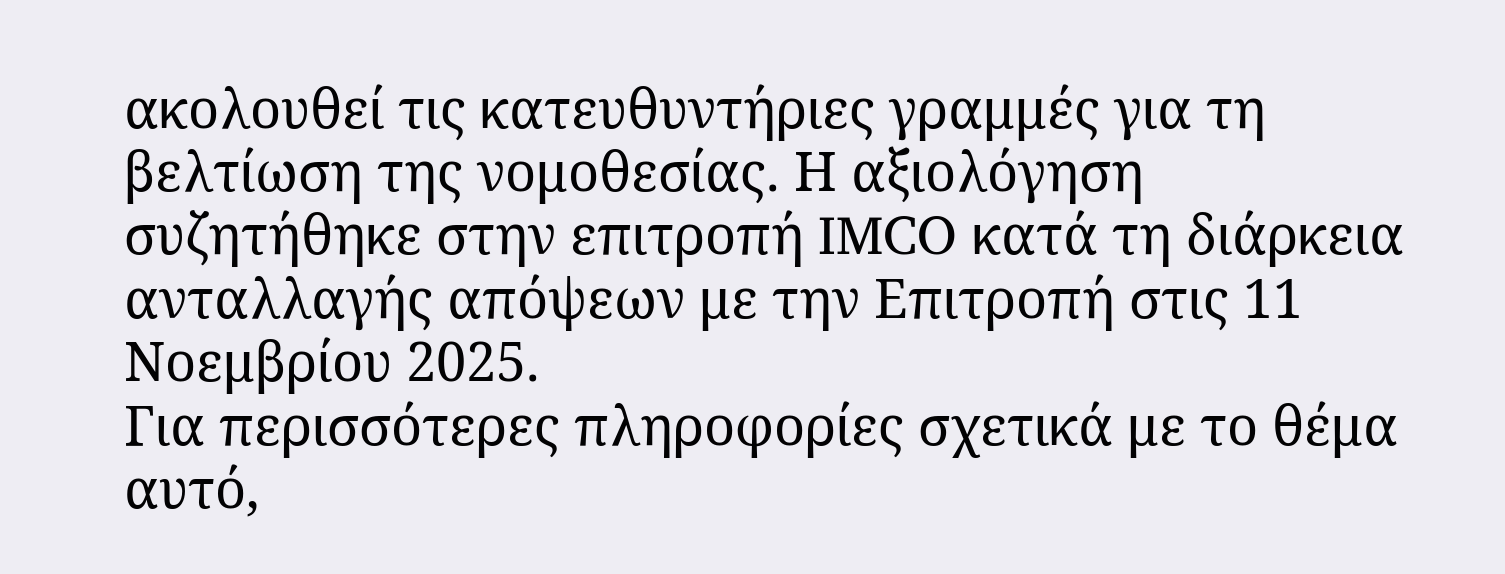ακολουθεί τις κατευθυντήριες γραμμές για τη βελτίωση της νομοθεσίας. Η αξιολόγηση συζητήθηκε στην επιτροπή IMCO κατά τη διάρκεια ανταλλαγής απόψεων με την Επιτροπή στις 11 Νοεμβρίου 2025.
Για περισσότερες πληροφορίες σχετικά με το θέμα αυτό,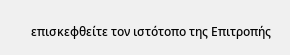επισκεφθείτε τον ιστότοπο της Επιτροπής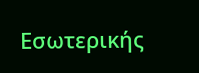Εσωτερικής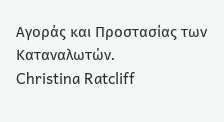Αγοράς και Προστασίας των Καταναλωτών.
Christina Ratcliff